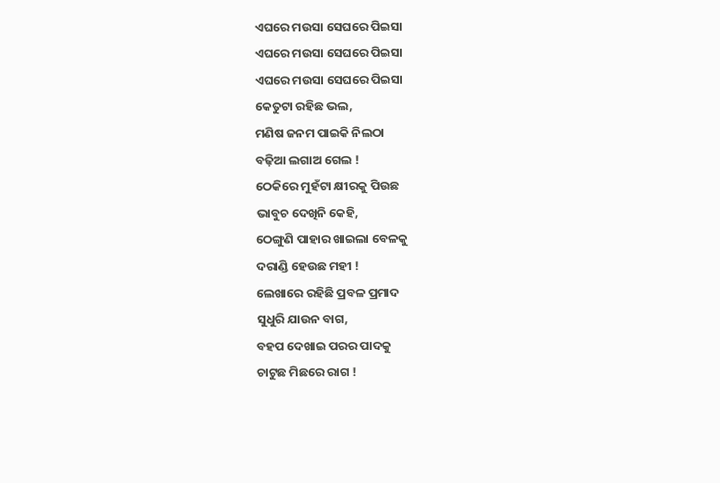ଏଘରେ ମଉସା ସେଘରେ ପିଇସା
ଏଘରେ ମଉସା ସେଘରେ ପିଇସା
ଏଘରେ ମଉସା ସେଘରେ ପିଇସା
କେତୁଟା ରହିଛ ଭଲ,
ମଣିଷ ଜନମ ପାଇକି ନିଲଠା
ବଢ଼ିଆ ଲଗାଅ ଗେଲ !
ଠେକିରେ ମୁହଁଟା କ୍ଷୀରକୁ ପିଉଛ
ଭାବୁଚ ଦେଖିନି କେହି,
ଠେଙ୍ଗୁଣି ପାହାର ଖାଇଲା ବେଳକୁ
ଦରାଣ୍ଡି ହେଉଛ ମହୀ !
ଲେଖାରେ ରହିଛି ପ୍ରବଳ ପ୍ରମାଦ
ସୁଧୁରି ଯାଉନ ବାଗ,
ବହପ ଦେଖାଇ ପରର ପାଦକୁ
ଚାଟୁଛ ମିଛରେ ରାଗ !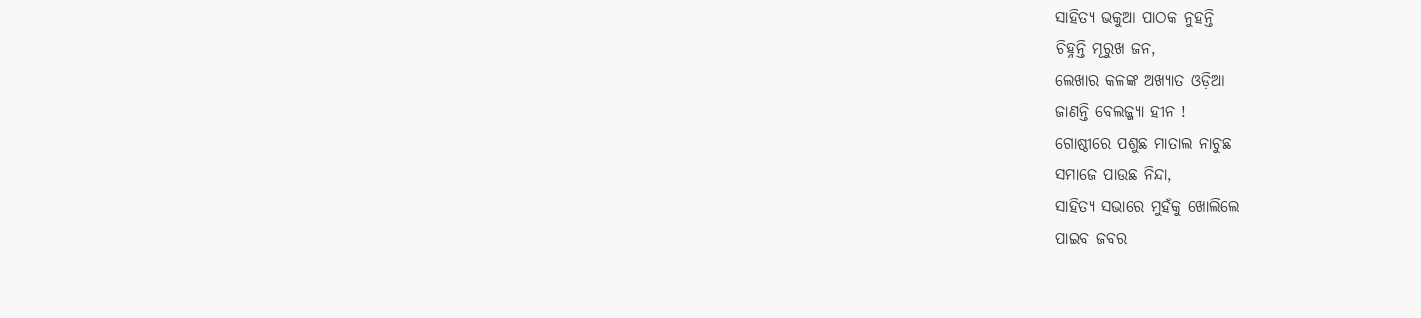ସାହିତ୍ୟ ଭକୁଆ ପାଠକ ନୁହନ୍ତି
ଚିହ୍ନନ୍ତି ମୂରୁଖ ଜନ,
ଲେଖାର କଳଙ୍କ ଅଖ୍ୟାତ ଓଡ଼ିଆ
ଜାଣନ୍ତି ବେଲଜ୍ଜ୍ୟା ହୀନ !
ଗୋଷ୍ଠୀରେ ପଶୁଛ ମାତାଲ ନାଚୁଛ
ସମାଜେ ପାଉଛ ନିନ୍ଦା,
ସାହିତ୍ୟ ସଭାରେ ମୁହଁକୁ ଖୋଲିଲେ
ପାଇବ ଜବର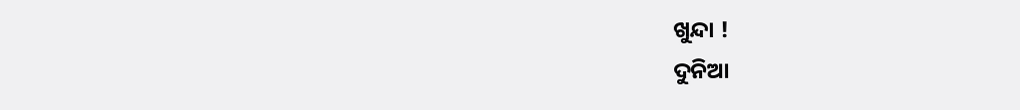ଖୁନ୍ଦା !
ଦୁନିଆ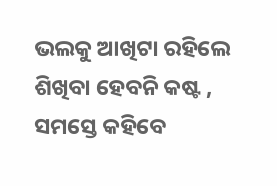ଭଲକୁ ଆଖିଟା ରହିଲେ
ଶିଖିବା ହେବନି କଷ୍ଟ ,
ସମସ୍ତେ କହିବେ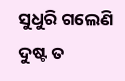ସୁଧୁରି ଗଲେଣି
ଦୁଷ୍ଟ ତ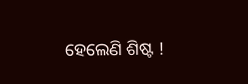ହେଲେଣି ଶିଷ୍ଟ !